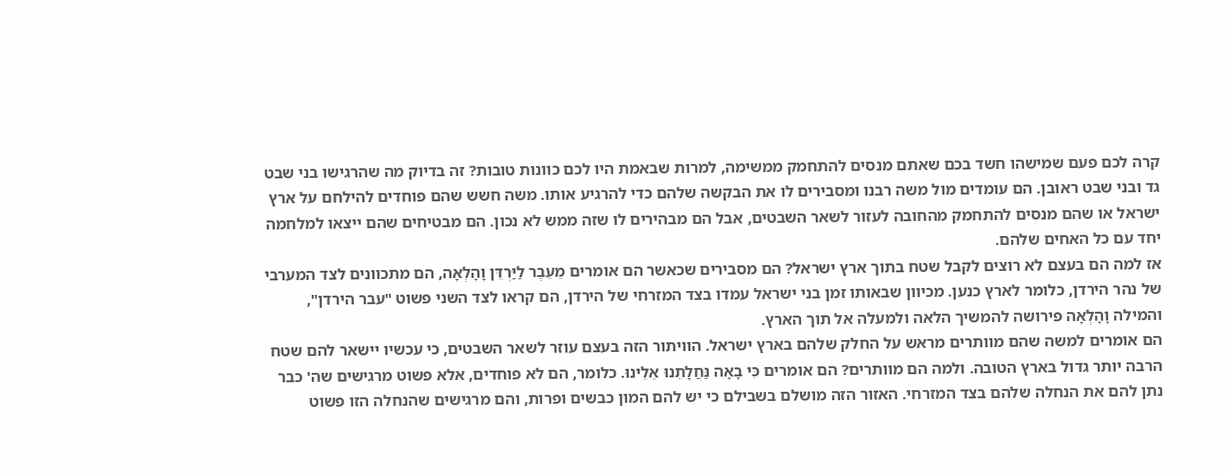קרה לכם פעם שמישהו חשד בכם שאתם מנסים להתחמק ממשימה, למרות שבאמת היו לכם כוונות טובות? זה בדיוק מה שהרגישו בני שבט גד ובני שבט ראובן. הם עומדים מול משה רבנו ומסבירים לו את הבקשה שלהם כדי להרגיע אותו. משה חשש שהם פוחדים להילחם על ארץ ישראל או שהם מנסים להתחמק מהחובה לעזור לשאר השבטים, אבל הם מבהירים לו שזה ממש לא נכון. הם מבטיחים שהם ייצאו למלחמה יחד עם כל האחים שלהם.
אז למה הם בעצם לא רוצים לקבל שטח בתוך ארץ ישראל? הם מסבירים שכאשר הם אומרים מֵעֵבֶר לַיַּרְדֵּן וָהָלְאָה, הם מתכוונים לצד המערבי של נהר הירדן, כלומר לארץ כנען. מכיוון שבאותו זמן בני ישראל עמדו בצד המזרחי של הירדן, הם קראו לצד השני פשוט "עבר הירדן", והמילה וָהָלְאָה פירושה להמשיך הלאה ולמעלה אל תוך הארץ.
הם אומרים למשה שהם מוותרים מראש על החלק שלהם בארץ ישראל. הוויתור הזה בעצם עוזר לשאר השבטים, כי עכשיו יישאר להם שטח הרבה יותר גדול בארץ הטובה. ולמה הם מוותרים? הם אומרים כִּי בָאָה נַּחֲלָתֵנוּ אֵלֵינוּ. כלומר, הם לא פוחדים, אלא פשוט מרגישים שה' כבר נתן להם את הנחלה שלהם בצד המזרחי. האזור הזה מושלם בשבילם כי יש להם המון כבשים ופרות, והם מרגישים שהנחלה הזו פשוט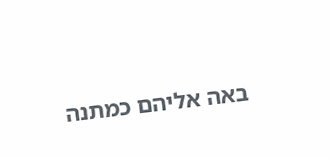באה אליהם כמתנה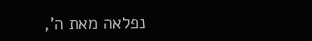נפלאה מאת ה',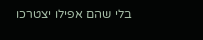בלי שהם אפילו יצטרכו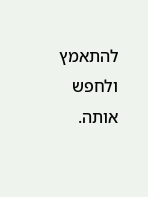להתאמץ ולחפש אותה.